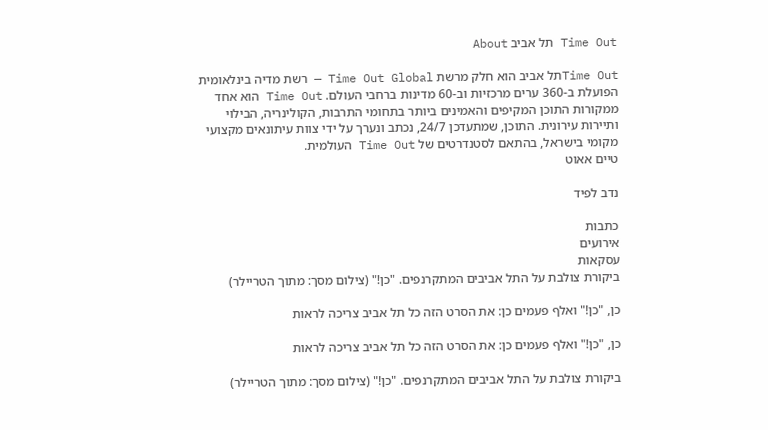Time Out תל אביב About

Time Outתל אביב הוא חלק מרשת Time Out Global — רשת מדיה בינלאומית הפועלת ב-360 ערים מרכזיות וב-60 מדינות ברחבי העולם. Time Out הוא אחד ממקורות התוכן המקיפים והאמינים ביותר בתחומי התרבות, הקולינריה, הבילוי ותיירות עירונית. התוכן, שמתעדכן 24/7, נכתב ונערך על ידי צוות עיתונאים מקצועי מקומי בישראל, בהתאם לסטנדרטים של Time Out העולמית.
טיים אאוט

נדב לפיד

כתבות
אירועים
עסקאות
ביקורת צולבת על התל אביבים המתקרנפים. "כן!" (צילום מסך: מתוך הטריילר)

כן, "כן!" ואלף פעמים כן: את הסרט הזה כל תל אביב צריכה לראות

כן, "כן!" ואלף פעמים כן: את הסרט הזה כל תל אביב צריכה לראות

ביקורת צולבת על התל אביבים המתקרנפים. "כן!" (צילום מסך: מתוך הטריילר)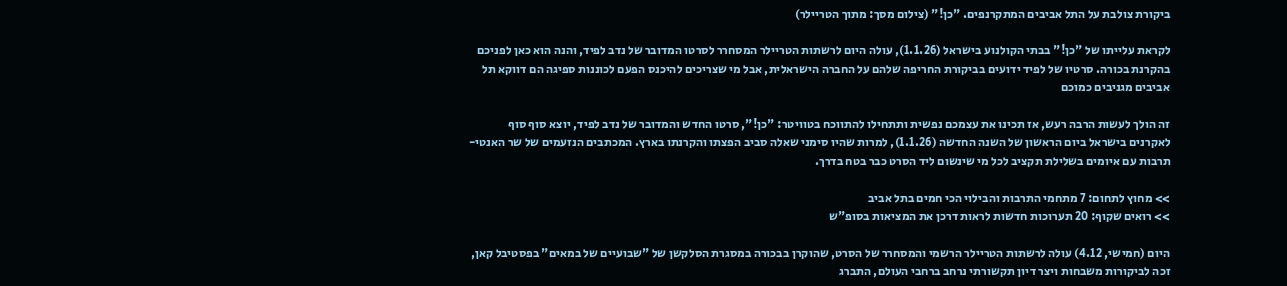ביקורת צולבת על התל אביבים המתקרנפים. "כן!" (צילום מסך: מתוך הטריילר)

לקראת עלייתו של "כן!" בבתי הקולנוע בישראל (1.1.26), עולה היום לרשתות הטריילר המסחרר לסרטו המדובר של נדב לפיד, והנה הוא כאן לפניכם בהקרנת בכורה. סרטיו של לפיד ידועים בביקורת החריפה שלהם על החברה הישראלית, אבל מי שצריכים להיכנס הפעם לכוננות ספיגה הם דווקא תל אביבים מגניבים כמוכם

זה הולך לעשות הרבה רעש, אז תכינו את עצמכם נפשית ותתחילו להתווכח בטוויטר: "כן!", סרטו החדש והמדובר של נדב לפיד, יוצא סוף סוף לאקרנים בישראל ביום הראשון של השנה החדשה (1.1.26), למרות שהיו סימני שאלה סביב הפצתו והקרנתו בארץ. המכתבים הנזעמים של שר האנטי-תרבות עם איומים בשלילת תקציב לכל מי שינשום ליד הסרט כבר בטח בדרך.

>> מחוץ לתחום: 7 מתחמי התרבות והבילוי הכי חמים בתל אביב
>> רואים שקוף: 20 תערוכות חדשות לראות דרכן את המציאות בסופ"ש

היום (חמישי, 4.12) עולה לרשתות הטריילר הרשמי והמסחרר של הסרט, שהוקרן בבכורה במסגרת הסלקשן של "שבועיים של במאים" בפסטיבל קאן, זכה לביקורות משבחות ויצר דיון תקשורתי נרחב ברחבי העולם, התברג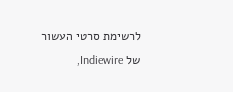לרשימת סרטי העשור של Indiewire,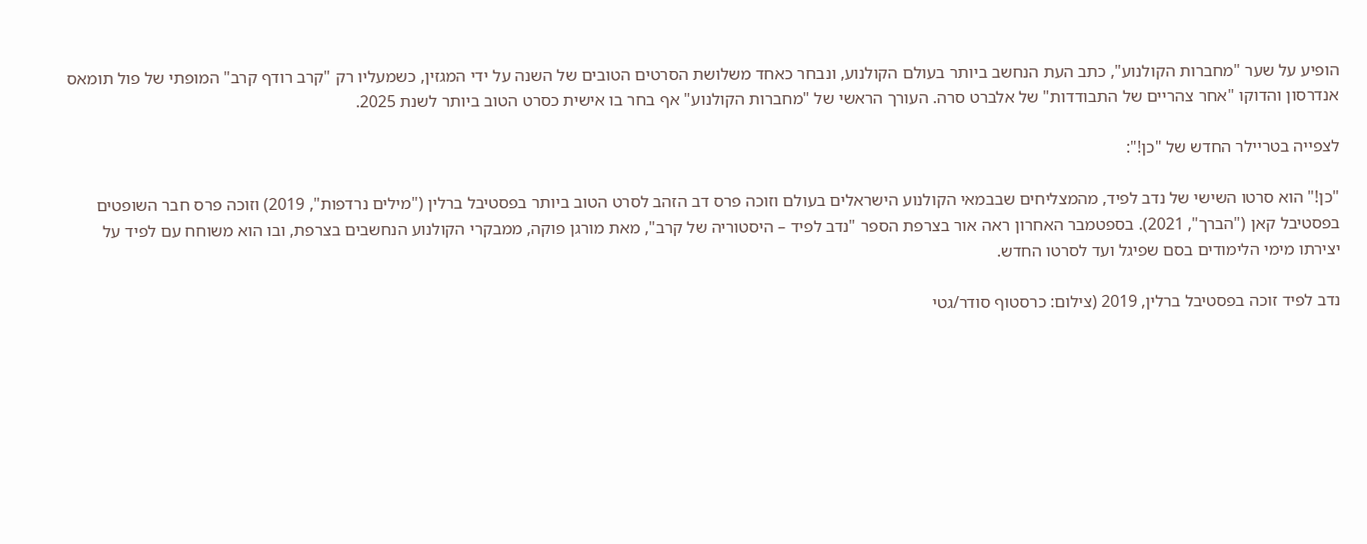הופיע על שער "מחברות הקולנוע", כתב העת הנחשב ביותר בעולם הקולנוע, ונבחר כאחד משלושת הסרטים הטובים של השנה על ידי המגזין, כשמעליו רק "קרב רודף קרב" המופתי של פול תומאס אנדרסון והדוקו "אחר צהריים של התבודדות" של אלברט סרה. העורך הראשי של "מחברות הקולנוע" אף בחר בו אישית כסרט הטוב ביותר לשנת 2025.

לצפייה בטריילר החדש של "כן!":

"כן!" הוא סרטו השישי של נדב לפיד, מהמצליחים שבבמאי הקולנוע הישראלים בעולם וזוכה פרס דב הזהב לסרט הטוב ביותר בפסטיבל ברלין ("מילים נרדפות", 2019) וזוכה פרס חבר השופטים בפסטיבל קאן ("הברך", 2021). בספטמבר האחרון ראה אור בצרפת הספר "נדב לפיד – היסטוריה של קרב", מאת מורגן פוקה, ממבקרי הקולנוע הנחשבים בצרפת, ובו הוא משוחח עם לפיד על יצירתו מימי הלימודים בסם שפיגל ועד לסרטו החדש.

נדב לפיד זוכה בפסטיבל ברלין, 2019 (צילום: כרסטוף סודר/גטי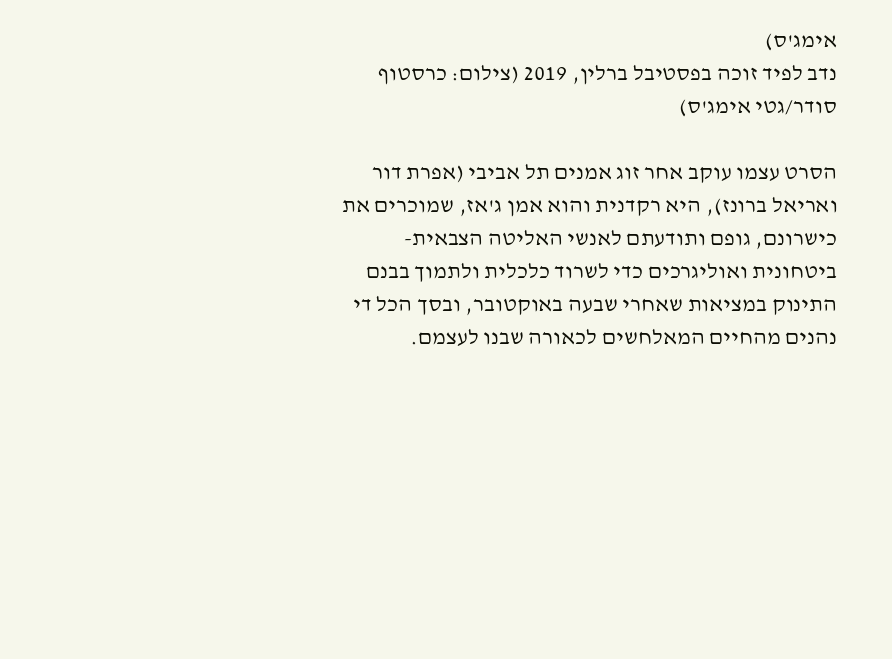אימג'ס)
נדב לפיד זוכה בפסטיבל ברלין, 2019 (צילום: כרסטוף סודר/גטי אימג'ס)

הסרט עצמו עוקב אחר זוג אמנים תל אביבי (אפרת דור ואריאל ברונז), היא רקדנית והוא אמן ג'אז, שמוכרים את כישרונם, גופם ותודעתם לאנשי האליטה הצבאית-ביטחונית ואוליגרכים כדי לשרוד כלכלית ולתמוך בבנם התינוק במציאות שאחרי שבעה באוקטובר, ובסך הכל די נהנים מהחיים המאלחשים לכאורה שבנו לעצמם.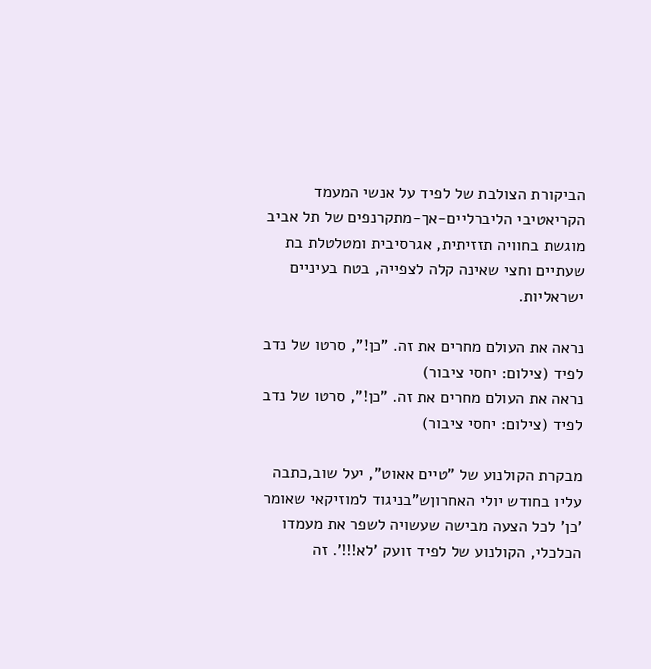הביקורת הצולבת של לפיד על אנשי המעמד הקריאטיבי הליברליים-אך-מתקרנפים של תל אביב מוגשת בחוויה תזזיתית, אגרסיבית ומטלטלת בת שעתיים וחצי שאינה קלה לצפייה, בטח בעיניים ישראליות.

נראה את העולם מחרים את זה. "כן!", סרטו של נדב לפיד (צילום: יחסי ציבור)
נראה את העולם מחרים את זה. "כן!", סרטו של נדב לפיד (צילום: יחסי ציבור)

מבקרת הקולנוע של "טיים אאוט", יעל שוב,כתבה עליו בחודש יולי האחרוןש"בניגוד למוזיקאי שאומר 'כן' לכל הצעה מבישה שעשויה לשפר את מעמדו הכלכלי, הקולנוע של לפיד זועק 'לא!!!'. זה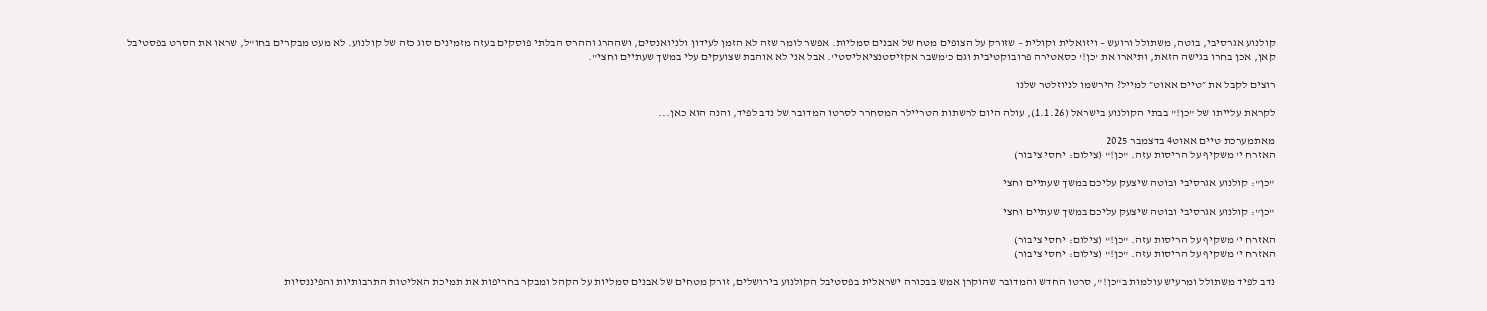קולנוע אגרסיבי, בוטה, משתולל ורועש – ויזואלית וקולית – שזורק על הצופים מטח של אבנים סמליות. אפשר לומר שזה לא הזמן לעידון ולניואנסים, ושההרג וההרס הבלתי פוסקים בעזה מזמינים סוג כזה של קולנוע. לא מעט מבקרים בחו"ל, שראו את הסרט בפסטיבל קאן, אכן בחרו בגישה הזאת, ותיארו את 'כן!' כסאטירה פרובוקטיבית וגם כ'משבר אקזיסטנציאליסטי'. אבל אני לא אוהבת שצועקים עלי במשך שעתיים וחצי".

רוצים לקבל את ״טיים אאוט״ למייל? הירשמו לניוזלטר שלנו

לקראת עלייתו של "כן!" בבתי הקולנוע בישראל (1.1.26), עולה היום לרשתות הטריילר המסחרר לסרטו המדובר של נדב לפיד, והנה הוא כאן...

מאתמערכת טיים אאוט4 בדצמבר 2025
האזרח י' משקיף על הריסות עזה. "כן!" (צילום: יחסי ציבור)

"כן": קולנוע אגרסיבי ובוטה שיצעק עליכם במשך שעתיים וחצי

"כן": קולנוע אגרסיבי ובוטה שיצעק עליכם במשך שעתיים וחצי

האזרח י' משקיף על הריסות עזה. "כן!" (צילום: יחסי ציבור)
האזרח י' משקיף על הריסות עזה. "כן!" (צילום: יחסי ציבור)

נדב לפיד משתולל ומרעיש עולמות ב"כן!", סרטו החדש והמדובר שהוקרן אמש בבכורה ישראלית בפסטיבל הקולנוע בירושלים, זורק מטחים של אבנים סמליות על הקהל ומבקר בחריפות את תמיכת האליטות התרבותיות והפיננסיות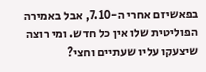בפאשיזם אחרי ה-7.10, אבל באמירה הפוליטית שלו אין כל חדש. ומי רוצה שיצעקו עליו שעתיים וחצי?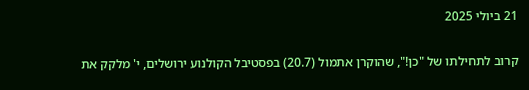21 ביולי 2025

קרוב לתחילתו של "כן!", שהוקרן אתמול (20.7) בפסטיבל הקולנוע ירושלים, י' מלקק את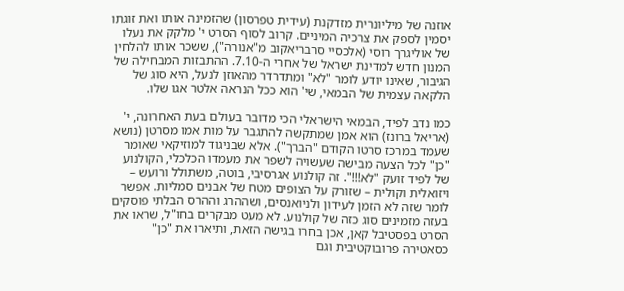אוזנה של מיליונרית מזדקנת (עידית טפרסון) שהזמינה אותו ואת זוגתו יסמין לספק את צרכיה המיניים. קרוב לסוף הסרט י' מלקק את נעלו של אוליגרך רוסי (אלכסיי סרבריאקוב מ"אנורה"), ששכר אותו להלחין המנון חדש למדינת ישראל של אחרי ה-7.10. ההתבזות המבחילה של הגיבור, שאינו יודע לומר "לא" ומתדרדר מהאוזן לנעל, היא סוג של הלקאה עצמית של הבמאי, שי' הוא ככל הנראה אלטר אגו שלו.

כמו נדב לפיד, הבמאי הישראלי הכי מדובר בעולם בעת האחרונה, י' (אריאל ברונז) הוא אמן שמתקשה להתגבר על מות אמו מסרטן (נושא שעמד במרכז סרטו הקודם "הברך"). אלא שבניגוד למוזיקאי שאומר "כן" לכל הצעה מבישה שעשויה לשפר את מעמדו הכלכלי, הקולנוע של לפיד זועק "לא!!!". זה קולנוע אגרסיבי, בוטה, משתולל ורועש – ויזואלית וקולית – שזורק על הצופים מטח של אבנים סמליות. אפשר לומר שזה לא הזמן לעידון ולניואנסים, ושההרג וההרס הבלתי פוסקים בעזה מזמינים סוג כזה של קולנוע. לא מעט מבקרים בחו"ל, שראו את הסרט בפסטיבל קאן, אכן בחרו בגישה הזאת, ותיארו את "כן" כסאטירה פרובוקטיבית וגם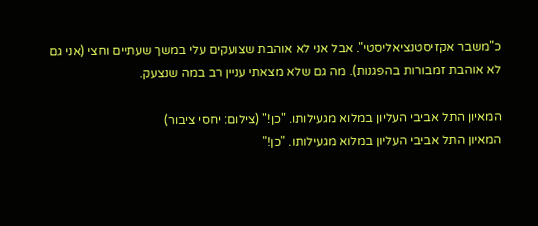כ"משבר אקזיסטנציאליסטי". אבל אני לא אוהבת שצועקים עלי במשך שעתיים וחצי (אני גם לא אוהבת זמבורות בהפגנות). מה גם שלא מצאתי עניין רב במה שנצעק.

המאיון התל אביבי העליון במלוא מגעילותו. "כן!" (צילום: יחסי ציבור)
המאיון התל אביבי העליון במלוא מגעילותו. "כן!"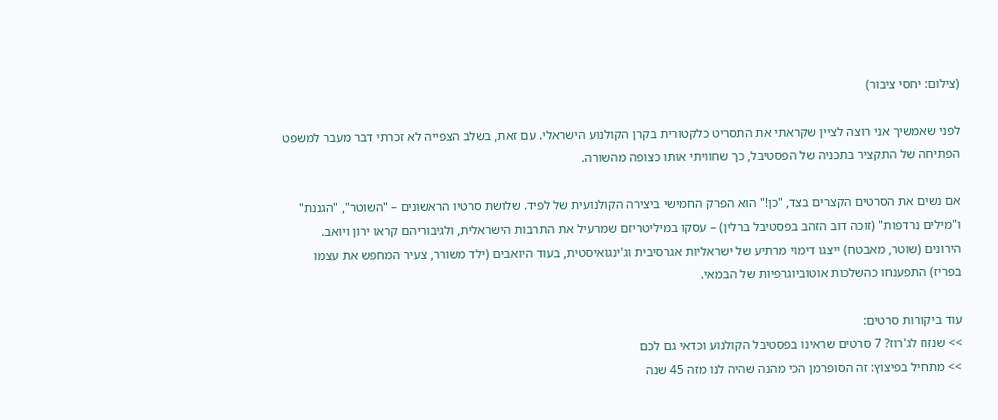(צילום: יחסי ציבור)

לפני שאמשיך אני רוצה לציין שקראתי את התסריט כלקטורית בקרן הקולנוע הישראלי. עם זאת, בשלב הצפייה לא זכרתי דבר מעבר למשפט הפתיחה של התקציר בתכניה של הפסטיבל, כך שחוויתי אותו כצופה מהשורה.

אם נשים את הסרטים הקצרים בצד, "כן!" הוא הפרק החמישי ביצירה הקולנועית של לפיד. שלושת סרטיו הראשונים – "השוטר", "הגננת" ו"מילים נרדפות" (זוכה דוב הזהב בפסטיבל ברלין) – עסקו במיליטריזם שמרעיל את התרבות הישראלית, ולגיבוריהם קראו ירון ויואב. הירונים (שוטר, מאבטח) ייצגו דימוי מרתיע של ישראליות אגרסיבית וג'ינגואיסטית, בעוד היואבים (ילד משורר, צעיר המחפש את עצמו בפריז) התפענחו כהשלכות אוטוביוגרפיות של הבמאי.

עוד ביקורות סרטים:
>> שנזוז לג'רוז? 7 סרטים שראינו בפסטיבל הקולנוע וכדאי גם לכם
>> מתחיל בפיצוץ: זה הסופרמן הכי מהנה שהיה לנו מזה 45 שנה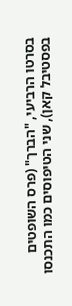בסרטו הרביעי, "הברך" (פרס השופטים בפסטיבל קאן), שני הטיפוסים כמו התכנסו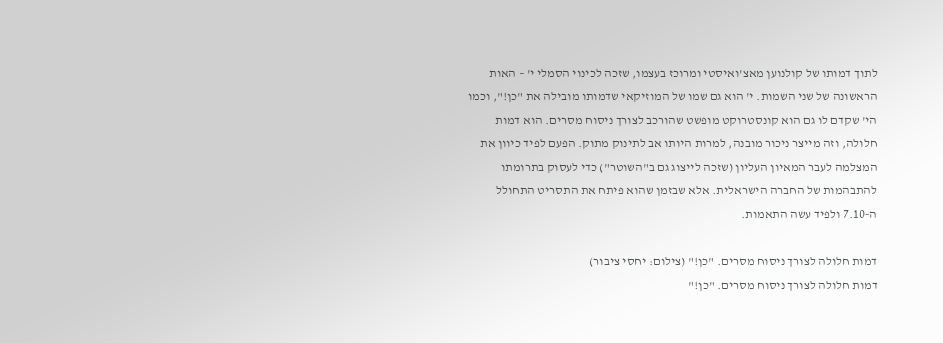לתוך דמותו של קולנוען מאצ'ואיסטי ומרוכז בעצמו, שזכה לכינוי הסמלי י' – האות הראשונה של שני השמות. י' הוא גם שמו של המוזיקאי שדמותו מובילה את "כן!", וכמו הי' שקדם לו גם הוא קונסטרוקט מופשט שהורכב לצורך ניסוח מסרים. הוא דמות חלולה, וזה מייצר ניכור מובנה, למרות היותו אב לתינוק מתוק. הפעם לפיד כיוון את המצלמה לעבר המאיון העליון (שזכה לייצוג גם ב"השוטר") כדי לעסוק בתרומתו להתבהמות של החברה הישראלית. אלא שבזמן שהוא פיתח את התסריט התחולל ה-7.10 ולפיד עשה התאמות.

דמות חלולה לצורך ניסוח מסרים. "כן!" (צילום: יחסי ציבור)
דמות חלולה לצורך ניסוח מסרים. "כן!"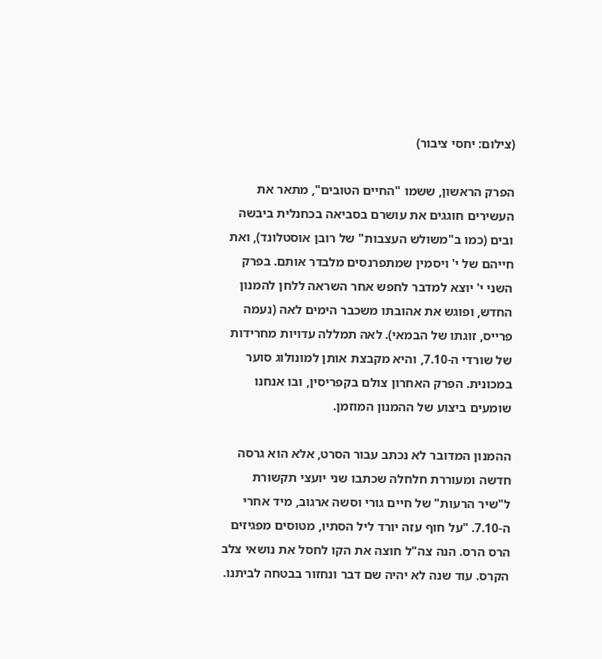(צילום: יחסי ציבור)

הפרק הראשון, ששמו "החיים הטובים", מתאר את העשירים חוגגים את עושרם בסביאה בכחנלית ביבשה ובים (כמו ב"משולש העצבות" של רובן אוסטלונד), ואת חייהם של י' ויסמין שמתפרנסים מלבדר אותם. בפרק השני י' יוצא למדבר לחפש אחר השראה ללחן להמנון החדש, ופוגש את אהובתו משכבר הימים לאה (נעמה פרייס, זוגתו של הבמאי). לאה תמללה עדויות מחרידות של שורדי ה-7.10, והיא מקבצת אותן למונולוג סוער במכונית. הפרק האחרון צולם בקפריסין, ובו אנחנו שומעים ביצוע של ההמנון המוזמן.

ההמנון המדובר לא נכתב עבור הסרט, אלא הוא גרסה חדשה ומעוררת חלחלה שכתבו שני יועצי תקשורת ל"שיר הרעות" של חיים גורי וסשה ארגוב, מיד אחרי ה-7.10. "על חוף עזה יורד ליל הסתיו, מטוסים מפגיזים הרס הרס. הנה צה"ל חוצה את הקו לחסל את נושאי צלב הקרס. עוד שנה לא יהיה שם דבר ונחזור בבטחה לביתנו.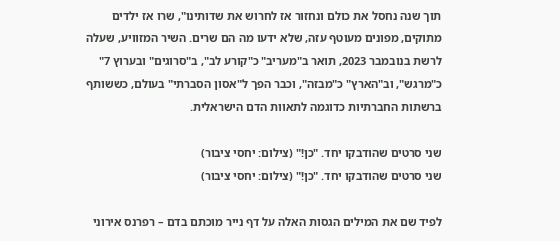תוך שנה נחסל את כולם ונחזור אז לחרוש את שדותינו", שרו אז ילדים מתוקים, מפונים מעוטף עזה, שלא ידעו מה הם שרים. השיר המזוויע, שעלה לרשת בנובמבר 2023, תואר ב"מעריב" כ"קורע לב", ב"סרוגים" ובערוץ 7" כ"מרגש", וב"הארץ" כ"מבזה", וכבר הפך ל"אסון הסברתי" בעולם, כששותף ברשתות החברתיות כדוגמה לתאוות הדם הישראלית.

שני סרטים שהודבקו יחד. "כן!" (צילום: יחסי ציבור)
שני סרטים שהודבקו יחד. "כן!" (צילום: יחסי ציבור)

לפיד שם את המילים הגסות האלה על דף נייר מוכתם בדם – רפרנס אירוני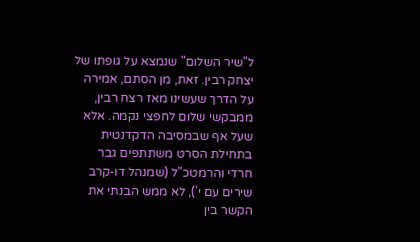ל"שיר השלום" שנמצא על גופתו של יצחק רבין. זאת, מן הסתם, אמירה על הדרך שעשינו מאז רצח רבין, ממבקשי שלום לחפצי נקמה. אלא שעל אף שבמסיבה הדקדנטית בתחילת הסרט משתתפים גבר חרדי והרמטכ"ל (שמנהל דו-קרב שירים עם י'), לא ממש הבנתי את הקשר בין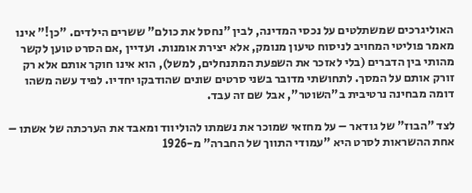האוליגרכים שמשתלטים על נכסי המדינה, לבין "נחסל את כולם" ששרים הילדים. "כן!" אינו מאמר פוליטי המחויב לניסוח טיעון מנומק, אלא יצירת אומנות. ועדיין ,אם הסרט טוען לקשר מהותי בין הדברים (בלי לאזכר את השפעת המתנחלים, למשל), הוא אינו חוקר אותם אלא רק זורק אותם על המסך. לתחושתי מדובר בשני סרטים שונים שהודבקו יחדיו. לפיד עשה משהו דומה מבחינה נרטיבית ב"השוטר", אבל שם זה עבד.

לצד "הבוז" של גודאר – על מחזאי שמוכר את נשמתו להוליווד ומאבד את הערכתה של אשתו – אחת ההשראות לסרט היא "עמודי התווך של החברה" מ-1926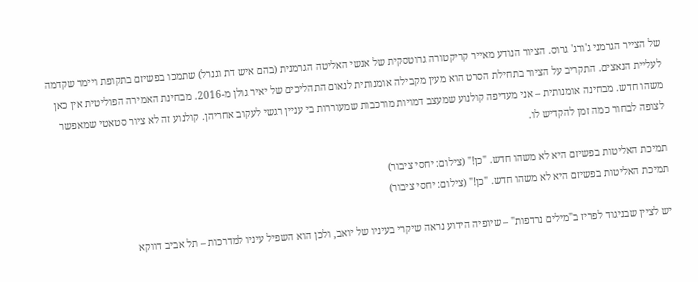של הצייר הגרמני ג'ורג' גרוס. הציור הנודע מאייר קריקטורה גרוטסקית של אנשי האליטה הגרמנית (בהם איש דת וגנרל) שתמכו בפשיזם בתקופת ויימר שקדמה לעליית הנאצים. התקריב על הציור בתחילת הסרט הוא מעין מקבילה אומנותית לנאום התהליכים של יאיר גולן מ-2016. מבחינת האמירה הפוליטית אין כאן משהו חדש. מבחינה אומנותית – אני מעדיפה קולנוע שמעצב דמויות מורכבות שמעוררות בי עניין רגשי לעקוב אחריהן. קולנוע זה לא ציור סטאטי שמאפשר לצופה לבחור כמה זמן להקדיש לו.

תמיכת האליטות בפשיזם היא לא משהו חדש. "כן!" (צילום: יחסי ציבור)
תמיכת האליטות בפשיזם היא לא משהו חדש. "כן!" (צילום: יחסי ציבור)

יש לציין שבניגוד לפריז ב"מילים נרדפות" – שיופיה הידוע נראה שיקרי בעיניו של יואב, ולכן הוא השפיל עיניו למדרכות – תל אביב דווקא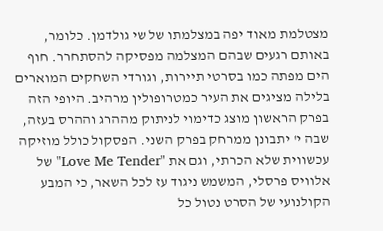מצטלמת מאוד יפה במצלמתו של שי גולדמן. כלומר, באותם רגעים שבהם המצלמה מפסיקה להסתחרר. חוף הים מפתה כמו בסרטי תיירות, וגורדי השחקים המוארים בלילה מציגים את העיר כמטרופולין מרהיב. היופי הזה בפרק הראשון מוצג כדימוי לניתוק מההרג וההרס בעזה, שבה י' יתבונן ממרחק בפרק השני. הפסקול כולל מוזיקה עכשווית שלא הכרתי, וגם את "Love Me Tender" של אלוויס פרסלי, המשמש ניגוד עז לכל השאר, כי המבע הקולנועי של הסרט נטול כל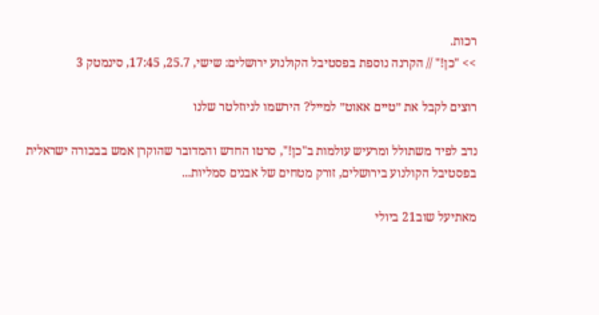רכות.
>> "כן!" // הקרנה נוספת בפסטיבל הקולנוע ירושלים: שישי, 25.7, 17:45, סינמטק 3

רוצים לקבל את ״טיים אאוט״ למייל? הירשמו לניוזלטר שלנו

נדב לפיד משתולל ומרעיש עולמות ב"כן!", סרטו החדש והמדובר שהוקרן אמש בבכורה ישראלית בפסטיבל הקולנוע בירושלים, זורק מטחים של אבנים סמליות...

מאתיעל שוב21 ביולי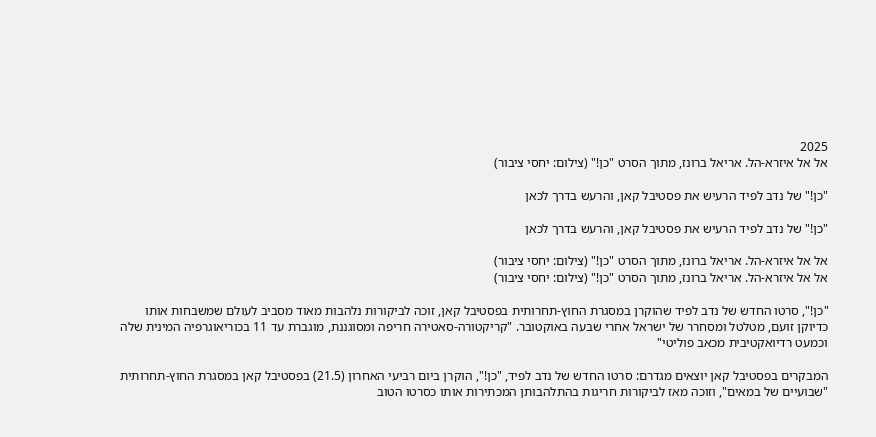2025
אל אל איזרא-הל. אריאל ברונז, מתוך הסרט "כן!" (צילום: יחסי ציבור)

"כן!" של נדב לפיד הרעיש את פסטיבל קאן, והרעש בדרך לכאן

"כן!" של נדב לפיד הרעיש את פסטיבל קאן, והרעש בדרך לכאן

אל אל איזרא-הל. אריאל ברונז, מתוך הסרט "כן!" (צילום: יחסי ציבור)
אל אל איזרא-הל. אריאל ברונז, מתוך הסרט "כן!" (צילום: יחסי ציבור)

"כן!", סרטו החדש של נדב לפיד שהוקרן במסגרת החוץ-תחרותית בפסטיבל קאן, זוכה לביקורות נלהבות מאוד מסביב לעולם שמשבחות אותו כדיוקן זועם, מטלטל ומסחרר של ישראל אחרי שבעה באוקטובר. "קריקטורה-סאטירה חריפה ומסוגננת, מוגברת עד 11 בכוריאוגרפיה המינית שלה וכמעט רדיואקטיבית מכאב פוליטי"

המבקרים בפסטיבל קאן יוצאים מגדרם: סרטו החדש של נדב לפיד, "כן!", הוקרן ביום רביעי האחרון (21.5) בפסטיבל קאן במסגרת החוץ-תחרותית "שבועיים של במאים", וזוכה מאז לביקורות חריגות בהתלהבותן המכתירות אותו כסרטו הטוב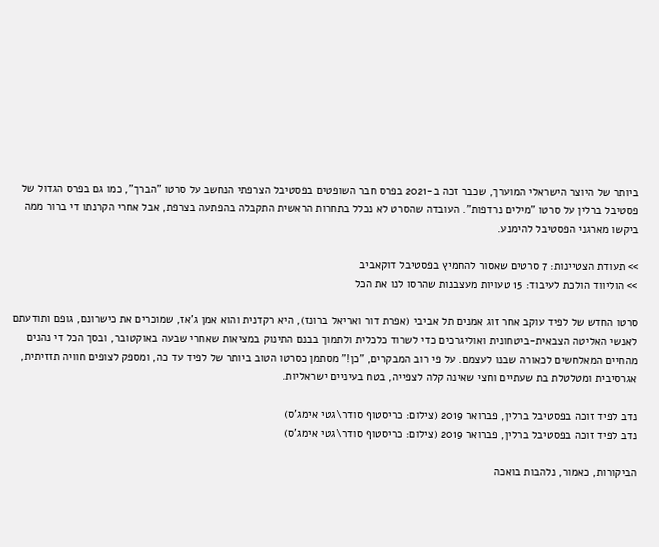ביותר של היוצר הישראלי המוערך, שכבר זכה ב-2021 בפרס חבר השופטים בפסטיבל הצרפתי הנחשב על סרטו "הברך", כמו גם בפרס הגדול של פסטיבל ברלין על סרטו "מילים נרדפות". העובדה שהסרט לא נכלל בתחרות הראשית התקבלה בהפתעה בצרפת, אבל אחרי הקרנתו די ברור ממה ביקשו מארגני הפסטיבל להימנע.

>> תעודת הצטיינות: 7 סרטים שאסור להחמיץ בפסטיבל דוקאביב
>> הוליווד הולכת לעיבוד: 15 טעויות מעצבנות שהרסו לנו את הכל

סרטו החדש של לפיד עוקב אחר זוג אמנים תל אביבי (אפרת דור ואריאל ברונז), היא רקדנית והוא אמן ג'אז, שמוכרים את כישרונם, גופם ותודעתם לאנשי האליטה הצבאית-ביטחונית ואוליגרכים כדי לשרוד כלכלית ולתמוך בבנם התינוק במציאות שאחרי שבעה באוקטובר, ובסך הכל די נהנים מהחיים המאלחשים לכאורה שבנו לעצמם. על פי רוב המבקרים, "כן!" מסתמן כסרטו הטוב ביותר של לפיד עד כה, ומספק לצופים חוויה תזזיתית, אגרסיבית ומטלטלת בת שעתיים וחצי שאינה קלה לצפייה, בטח בעיניים ישראליות.

נדב לפיד זוכה בפסטיבל ברלין, פברואר 2019 (צילום: כריסטוף סודר\גטי אימג'ס)
נדב לפיד זוכה בפסטיבל ברלין, פברואר 2019 (צילום: כריסטוף סודר\גטי אימג'ס)

הביקורות, כאמור, נלהבות בואכה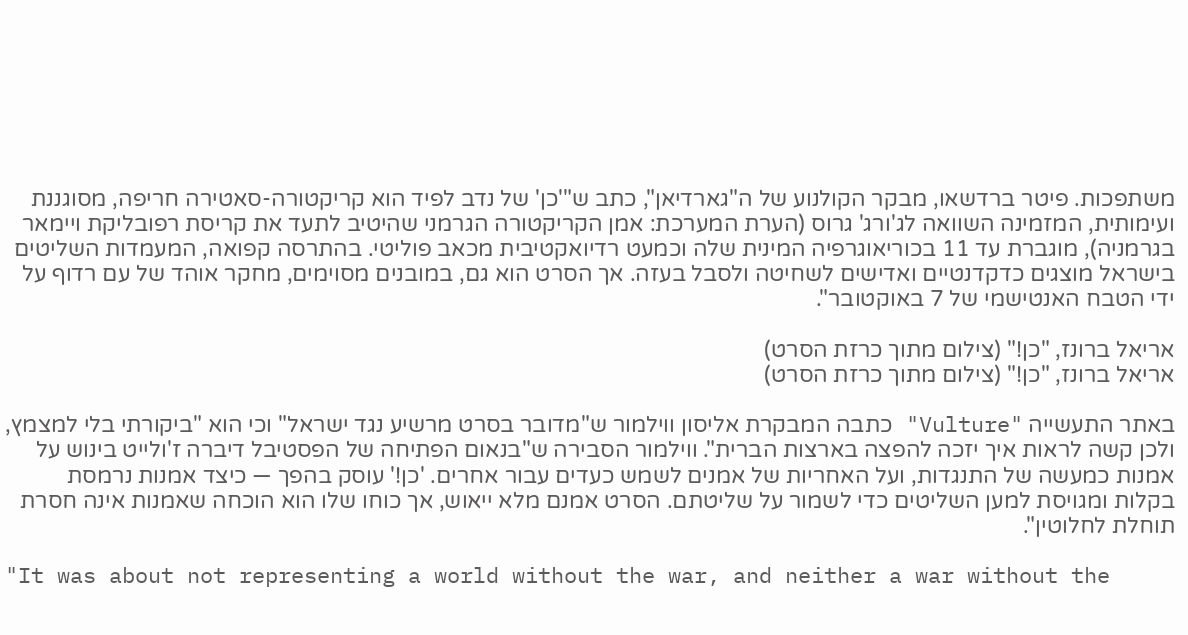משתפכות. פיטר ברדשאו, מבקר הקולנוע של ה"גארדיאן", כתב ש"'כן' של נדב לפיד הוא קריקטורה-סאטירה חריפה, מסוגננת ועימותית, המזמינה השוואה לג'ורג' גרוס (הערת המערכת: אמן הקריקטורה הגרמני שהיטיב לתעד את קריסת רפובליקת ויימאר בגרמניה), מוגברת עד 11 בכוריאוגרפיה המינית שלה וכמעט רדיואקטיבית מכאב פוליטי. בהתרסה קפואה, המעמדות השליטים בישראל מוצגים כדקדנטיים ואדישים לשחיטה ולסבל בעזה. אך הסרט הוא גם, במובנים מסוימים, מחקר אוהד של עם רדוף על ידי הטבח האנטישמי של 7 באוקטובר".

אריאל ברונז, "כן!" (צילום מתוך כרזת הסרט)
אריאל ברונז, "כן!" (צילום מתוך כרזת הסרט)

באתר התעשייה "Vulture" כתבה המבקרת אליסון ווילמור ש"מדובר בסרט מרשיע נגד ישראל" וכי הוא "ביקורתי בלי למצמץ, ולכן קשה לראות איך יזכה להפצה בארצות הברית". ווילמור הסבירה ש"בנאום הפתיחה של הפסטיבל דיברה ז'ולייט בינוש על אמנות כמעשה של התנגדות, ועל האחריות של אמנים לשמש כעדים עבור אחרים. 'כן!' עוסק בהפך — כיצד אמנות נרמסת בקלות ומגויסת למען השליטים כדי לשמור על שליטתם. הסרט אמנם מלא ייאוש, אך כוחו שלו הוא הוכחה שאמנות אינה חסרת תוחלת לחלוטין".

"It was about not representing a world without the war, and neither a war without the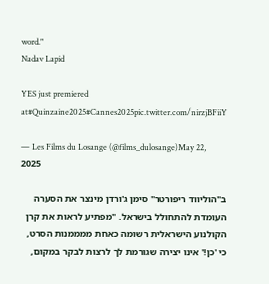word."
Nadav Lapid

YES just premiered
at#Quinzaine2025#Cannes2025pic.twitter.com/nirzjBFiiY

— Les Films du Losange (@films_dulosange)May 22, 2025

ב"הוליווד ריפורטר" סימן ג'ורדן מינצר את הסערה העומדת להתחולל בישראל. "מפתיע לראות את קרן הקולנוע הישראלית רשומה כאחת ממממנות הסרט, כי 'כן!' אינו יצירה שגורמת לך לרצות לבקר במקום,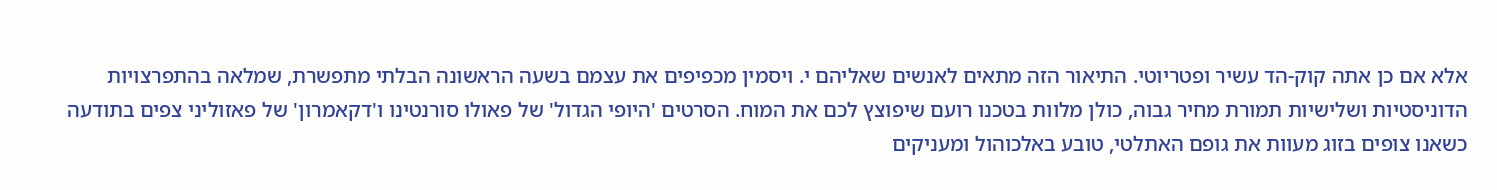אלא אם כן אתה קוק-הד עשיר ופטריוטי. התיאור הזה מתאים לאנשים שאליהם י. ויסמין מכפיפים את עצמם בשעה הראשונה הבלתי מתפשרת, שמלאה בהתפרצויות הדוניסטיות ושלישיות תמורת מחיר גבוה, כולן מלוות בטכנו רועם שיפוצץ לכם את המוח. הסרטים 'היופי הגדול' של פאולו סורנטינו ו'דקאמרון' של פאזוליני צפים בתודעה כשאנו צופים בזוג מעוות את גופם האתלטי, טובע באלכוהול ומעניקים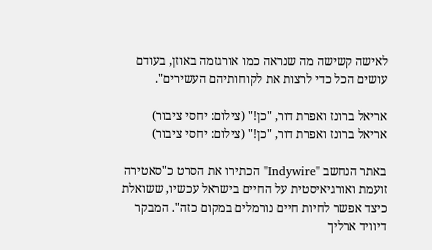לאישה קשישה מה שנראה כמו אורגזמה באוזן, בעודם עושים הכל כדי לרצות את לקוחותיהם העשירים".

אריאל ברונז ואפרת דור, "כן!" (צילום: יחסי ציבור)
אריאל ברונז ואפרת דור, "כן!" (צילום: יחסי ציבור)

באתר הנחשב "Indywire" הכתירו את הסרט כ"סאטירה זועמת ואורגיאיסטית על החיים בישראל עכשיו, ששואלת כיצד אפשר לחיות חיים נורמלים במקום כזה". המבקר דיוויד ארליך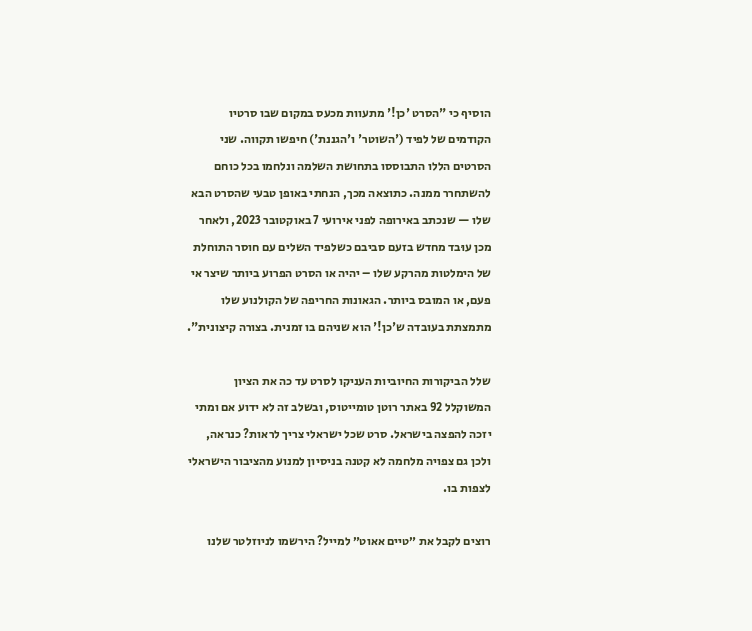הוסיף כי "הסרט 'כן!' מתעוות מכעס במקום שבו סרטיו הקודמים של לפיד ('השוטר' ו'הגננת') חיפשו תקווה. שני הסרטים הללו התבוססו בתחושת השלמה ונלחמו בכל כוחם להשתחרר ממנה. כתוצאה מכך, הנחתי באופן טבעי שהסרט הבא שלו — שנכתב באירופה לפני אירועי 7 באוקטובר 2023, ולאחר מכן עוּבד מחדש בזעם סביבם כשלפיד השלים עם חוסר התוחלת של הימלטות מהרקע שלו – יהיה או הסרט הפרוע ביותר שיצר אי פעם, או המובס ביותר. הגאונות החריפה של הקולנוע שלו מתמצתת בעובדה ש'כן!' הוא שניהם בו זמנית. בצורה קיצונית".

שלל הביקורות החיוביות העניקו לסרט עד כה את הציון המשוקלל 92 באתר רוטן טומייטוס, ובשלב זה לא ידוע אם ומתי יזכה להפצה בישראל. סרט שכל ישראלי צריך לראות? כנראה, ולכן גם צפויה מלחמה לא קטנה בניסיון למנוע מהציבור הישראלי לצפות בו.

רוצים לקבל את ״טיים אאוט״ למייל? הירשמו לניוזלטר שלנו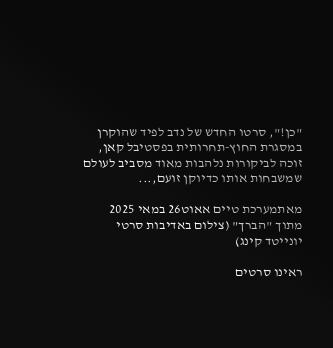"כן!", סרטו החדש של נדב לפיד שהוקרן במסגרת החוץ-תחרותית בפסטיבל קאן, זוכה לביקורות נלהבות מאוד מסביב לעולם שמשבחות אותו כדיוקן זועם,...

מאתמערכת טיים אאוט26 במאי 2025
מתוך "הברך" (צילום באדיבות סרטי יונייטד קינג)

ראינו סרטים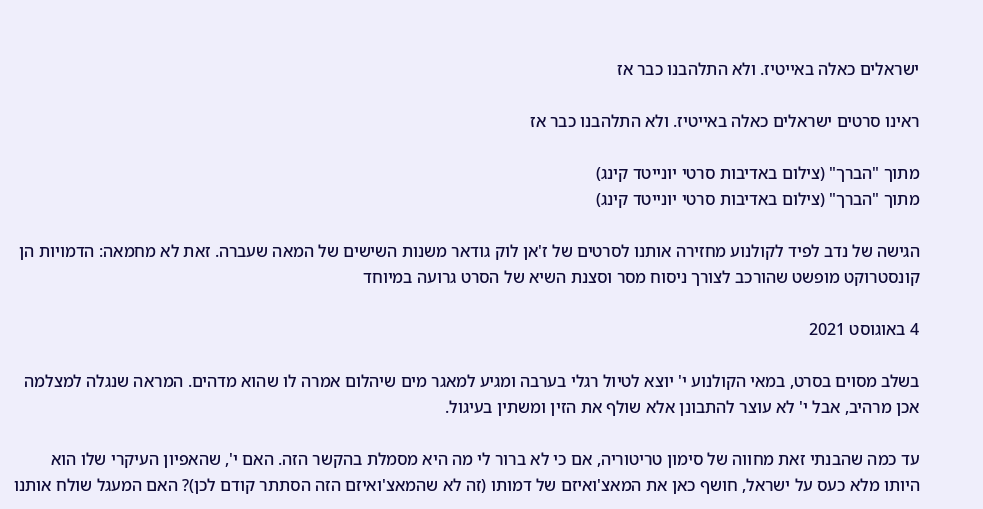ישראלים כאלה באייטיז. ולא התלהבנו כבר אז

ראינו סרטים ישראלים כאלה באייטיז. ולא התלהבנו כבר אז

מתוך "הברך" (צילום באדיבות סרטי יונייטד קינג)
מתוך "הברך" (צילום באדיבות סרטי יונייטד קינג)

הגישה של נדב לפיד לקולנוע מחזירה אותנו לסרטים של ז'אן לוק גודאר משנות השישים של המאה שעברה. זאת לא מחמאה: הדמויות הן קונסטרוקט מופשט שהורכב לצורך ניסוח מסר וסצנת השיא של הסרט גרועה במיוחד

4 באוגוסט 2021

בשלב מסוים בסרט, במאי הקולנוע י' יוצא לטיול רגלי בערבה ומגיע למאגר מים שיהלום אמרה לו שהוא מדהים. המראה שנגלה למצלמה אכן מרהיב, אבל י' לא עוצר להתבונן אלא שולף את הזין ומשתין בעיגול.

עד כמה שהבנתי זאת מחווה של סימון טריטוריה, אם כי לא ברור לי מה היא מסמלת בהקשר הזה. האם י', שהאפיון העיקרי שלו הוא היותו מלא כעס על ישראל, חושף כאן את המאצ'ואיזם של דמותו (זה לא שהמאצ'ואיזם הזה הסתתר קודם לכן)? האם המעגל שולח אותנו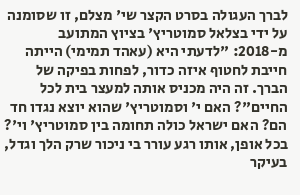לברך העגולה בסרט הקצר שי' מצלם, זו שסומנה על ידי בצלאל סמוטריץ' בציוץ המתועב מ-2018: "לדעתי היא (עאהד תמימי) הייתה חייבת לחטוף איזה כדור, לפחות בפיקה של הברך. זה היה מכניס אותה למעצר בית לכל החיים"? האם י' וסמוטריץ' שהוא יוצא נגדו חד הם? האם ישראל כולה תחומה בין סמוטריץ' וי'? בכל אופן, אותו רגע עורר בי ניכור שרק הלך וגדל, בעיקר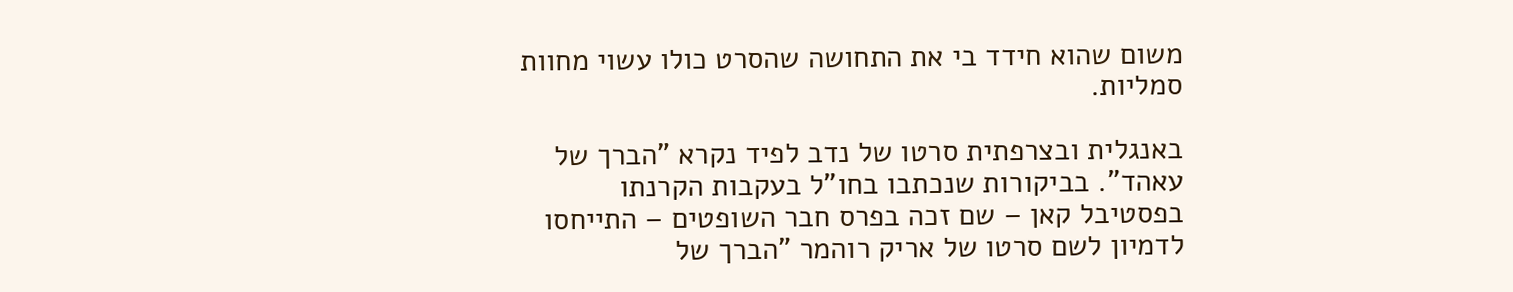משום שהוא חידד בי את התחושה שהסרט כולו עשוי מחוות סמליות.

באנגלית ובצרפתית סרטו של נדב לפיד נקרא "הברך של עאהד". בביקורות שנכתבו בחו"ל בעקבות הקרנתו בפסטיבל קאן – שם זכה בפרס חבר השופטים – התייחסו לדמיון לשם סרטו של אריק רוהמר "הברך של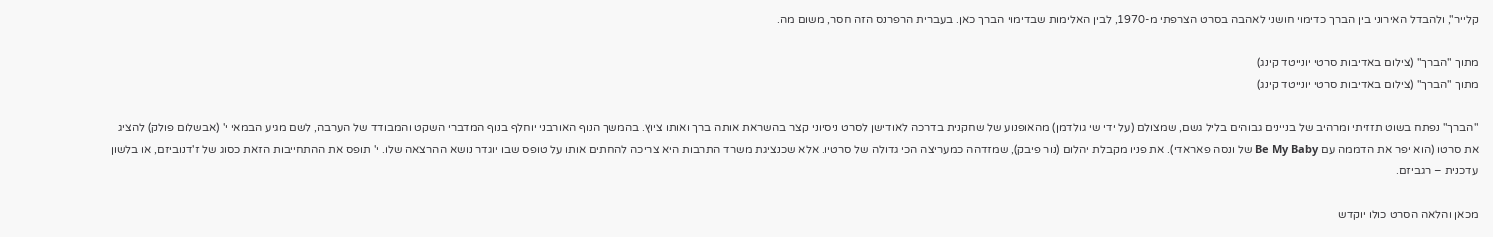קלייר", ולהבדל האירוני בין הברך כדימוי חושני לאהבה בסרט הצרפתי מ-1970, לבין האלימות שבדימוי הברך כאן. בעברית הרפרנס הזה חסר, משום מה.

מתוך "הברך" (צילום באדיבות סרטי יונייטד קינג)
מתוך "הברך" (צילום באדיבות סרטי יונייטד קינג)

"הברך" נפתח בשוט תזזיתי ומרהיב של בניינים גבוהים בליל גשם, שמצולם (על ידי שי גולדמן) מהאופנוע של שחקנית בדרכה לאודישן לסרט ניסיוני קצר בהשראת אותה ברך ואותו ציוץ. בהמשך הנוף האורבני יוחלף בנוף המדברי השקט והמבודד של הערבה, לשם מגיע הבמאי י' (אבשלום פולק) להציג את סרטו (הוא יפר את הדממה עם Be My Baby של ונסה פאראדי). את פניו מקבלת יהלום (נור פיבק), שמזדהה כמעריצה הכי גדולה של סרטיו. אלא שכנציגת משרד התרבות היא צריכה להחתים אותו על טופס שבו יוגדר נושא ההרצאה שלו. י' תופס את ההתחייבות הזאת כסוג של ז'דנוביזם, או בלשון עדכנית – רגביזם.

מכאן והלאה הסרט כולו יוקדש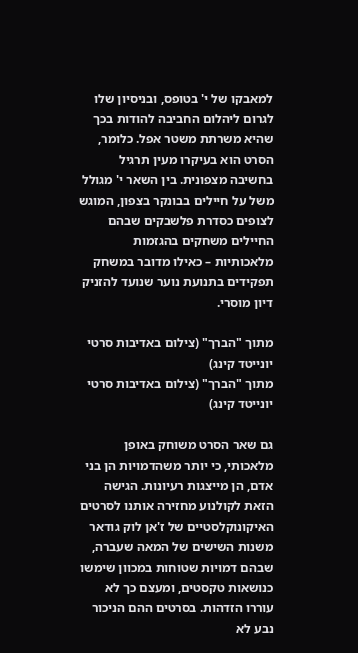למאבקו של י' בטופס, ובניסיון שלו לגרום ליהלום החביבה להודות בכך שהיא משרתת משטר אפל. כלומר, הסרט הוא בעיקרו מעין תרגיל בחשיבה מצפונית. בין השאר י' מגולל משל על חיילים בבונקר בצפון, המוגש לצופים כסדרת פלשבקים שבהם החיילים משחקים בהגזמות מלאכותיות – כאילו מדובר במשחק תפקידים בתנועת נוער שנועד להזניק דיון מוסרי.

מתוך "הברך" (צילום באדיבות סרטי יונייטד קינג)
מתוך "הברך" (צילום באדיבות סרטי יונייטד קינג)

גם שאר הסרט משוחק באופן מלאכותי, כי יותר משהדמויות הן בני אדם, הן מייצגות רעיונות. הגישה הזאת לקולנוע מחזירה אותנו לסרטים האיקונוקלסטיים של ז'אן לוק גודאר משנות השישים של המאה שעברה, שבהם דמויות שטוחות במכוון שימשו כנושאות טקסטים, ומעצם כך לא עוררו הזדהות. בסרטים ההם הניכור נבע לא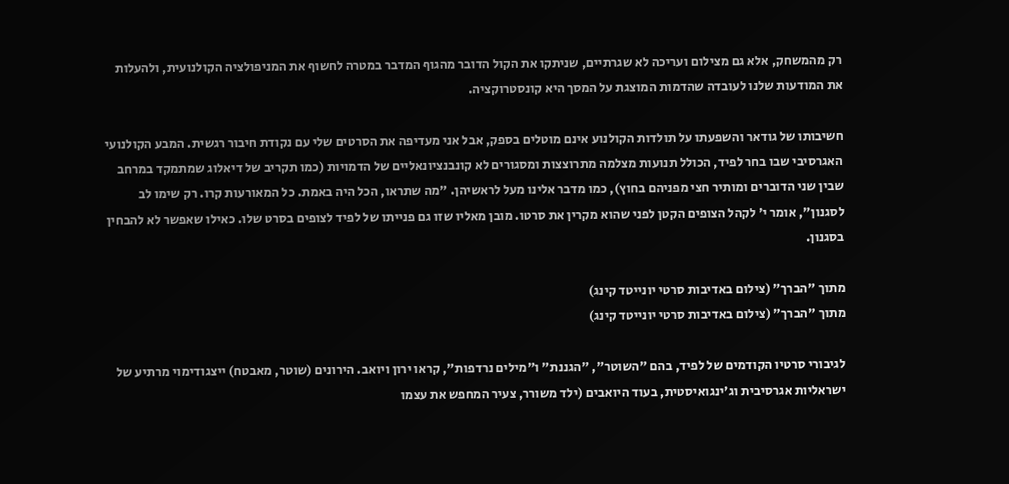רק מהמשחק, אלא גם מצילום ועריכה לא שגרתיים, שניתקו את הקול הדובר מהגוף המדבר במטרה לחשוף את המניפולציה הקולנועית, ולהעלות את המודעות שלנו לעובדה שהדמות המוצגת על המסך היא קונסטרוקציה.

חשיבותו של גודאר והשפעתו על תולדות הקולנוע אינם מוטלים בספק, אבל אני מעדיפה את הסרטים שלי עם נקודת חיבור רגשית. המבע הקולנועי האגרסיבי שבו בחר לפיד, הכולל תנועות מצלמה מתרוצצות ומסגורים לא קונבנציונאליים של הדמויות (כמו תקריב של דיאלוג שמתמקד במרחב שבין שני הדוברים ומותיר חצי מפניהם בחוץ), כמו מדבר אלינו מעל לראשיהן. "מה שתראו, הכל היה באמת. כל המאורעות קרו. רק שימו לב לסגנון", אומר י' לקהל הצופים הקטן לפני שהוא מקרין את סרטו. מובן מאליו שזו גם פנייתו של לפיד לצופים בסרט שלו. כאילו שאפשר לא להבחין בסגנון.

מתוך "הברך" (צילום באדיבות סרטי יונייטד קינג)
מתוך "הברך" (צילום באדיבות סרטי יונייטד קינג)

לגיבורי סרטיו הקודמים של לפיד, בהם "השוטר", "הגננת" ו"מילים נרדפות", קראו ירון ויואב. הירונים (שוטר, מאבטח) ייצגודימוי מרתיע של ישראליות אגרסיבית וג'ינגואיסטית, בעוד היואבים (ילד משורר, צעיר המחפש את עצמו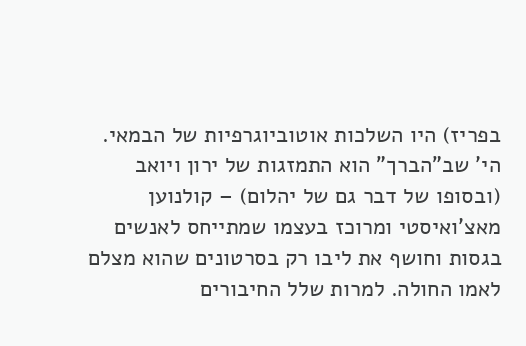בפריז) היו השלכות אוטוביוגרפיות של הבמאי. הי' שב"הברך" הוא התמזגות של ירון ויואב (ובסופו של דבר גם של יהלום) – קולנוען מאצ'ואיסטי ומרוכז בעצמו שמתייחס לאנשים בגסות וחושף את ליבו רק בסרטונים שהוא מצלם לאמו החולה. למרות שלל החיבורים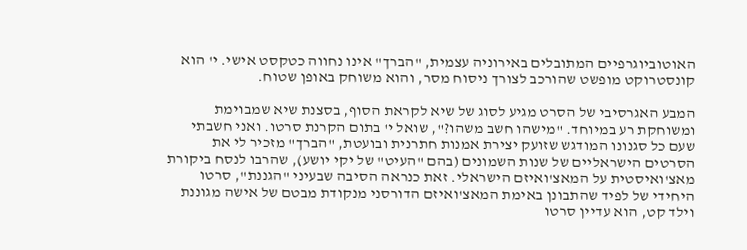האוטוביוגרפיים המתובלים באירוניה עצמית, "הברך" אינו נחווה כטקסט אישי. י' הוא קונסטרוקט מופשט שהורכב לצורך ניסוח מסר, והוא משוחק באופן שטוח.

המבע האגרסיבי של הסרט מגיע לסוג של שיא לקראת הסוף, בסצנת שיא שמבוימת ומשוחקת רע במיוחד. "מישהו חשב משהו?", שואל י' בתום הקרנת סרטו. ואני חשבתי שעם כל סגנונו המודגש שזועק יצירת אמנות חתרנית ובועטת, "הברך" מזכיר לי את הסרטים הישראליים של שנות השמונים (בהם "העיט" של יקי יושע), שהרבו לנסח ביקורת מאצ'ואיסטית על המאצ'ואיזם הישראלי. זאת כנראה הסיבה שבעיני "הגננת", סרטו היחידי של לפיד שהתבונן באימת המאצ'ואיזם הדורסני מנקודת מבטם של אישה מגוננת וילד קט, הוא עדיין סרטו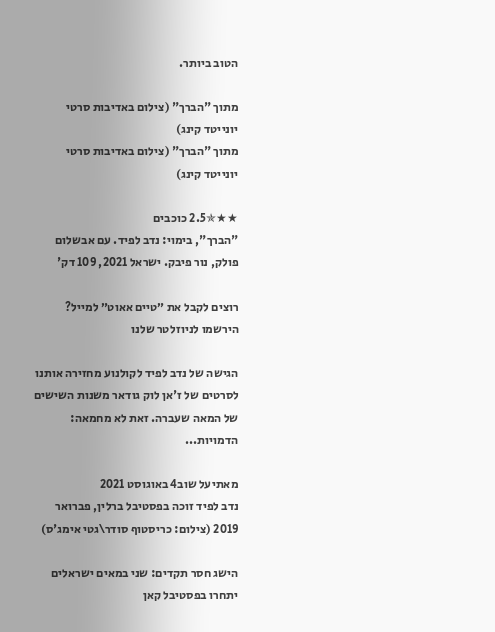הטוב ביותר.

מתוך "הברך" (צילום באדיבות סרטי יונייטד קינג)
מתוך "הברך" (צילום באדיבות סרטי יונייטד קינג)

★★✯2.5 כוכבים
"הברך", בימוי: נדב לפיד. עם אבשלום פולק, נור פיבק. ישראל 2021, 109 דק'

רוצים לקבל את ״טיים אאוט״ למייל? הירשמו לניוזלטר שלנו

הגישה של נדב לפיד לקולנוע מחזירה אותנו לסרטים של ז'אן לוק גודאר משנות השישים של המאה שעברה. זאת לא מחמאה: הדמויות...

מאתיעל שוב4 באוגוסט 2021
נדב לפיד זוכה בפסטיבל ברלין, פברואר 2019 (צילום: כריסטוף סודר\גטי אימג'ס)

הישג חסר תקדים: שני במאים ישראלים יתחרו בפסטיבל קאן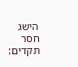הישג חסר תקדים: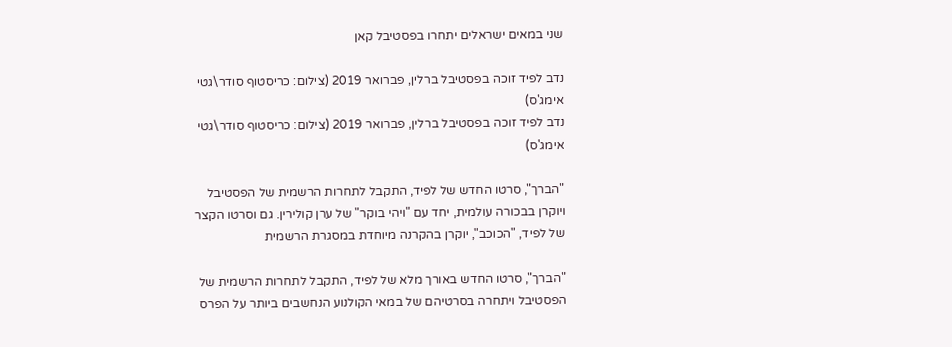שני במאים ישראלים יתחרו בפסטיבל קאן

נדב לפיד זוכה בפסטיבל ברלין, פברואר 2019 (צילום: כריסטוף סודר\גטי אימג'ס)
נדב לפיד זוכה בפסטיבל ברלין, פברואר 2019 (צילום: כריסטוף סודר\גטי אימג'ס)

"הברך", סרטו החדש של לפיד, התקבל לתחרות הרשמית של הפסטיבל ויוקרן בבכורה עולמית, יחד עם "ויהי בוקר" של ערן קולירין. גם וסרטו הקצר של לפיד, "הכוכב", יוקרן בהקרנה מיוחדת במסגרת הרשמית

"הברך", סרטו החדש באורך מלא של לפיד, התקבל לתחרות הרשמית של הפסטיבל ויתחרה בסרטיהם של במאי הקולנוע הנחשבים ביותר על הפרס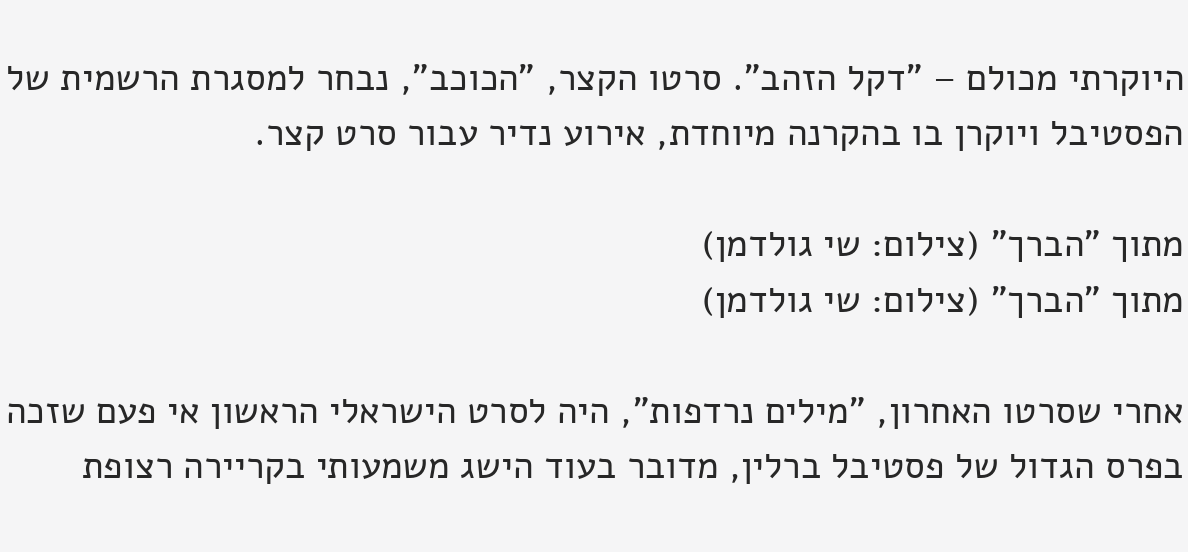היוקרתי מכולם – "דקל הזהב". סרטו הקצר, "הכוכב", נבחר למסגרת הרשמית של הפסטיבל ויוקרן בו בהקרנה מיוחדת, אירוע נדיר עבור סרט קצר.

מתוך "הברך" (צילום: שי גולדמן)
מתוך "הברך" (צילום: שי גולדמן)

אחרי שסרטו האחרון, "מילים נרדפות", היה לסרט הישראלי הראשון אי פעם שזכה בפרס הגדול של פסטיבל ברלין, מדובר בעוד הישג משמעותי בקריירה רצופת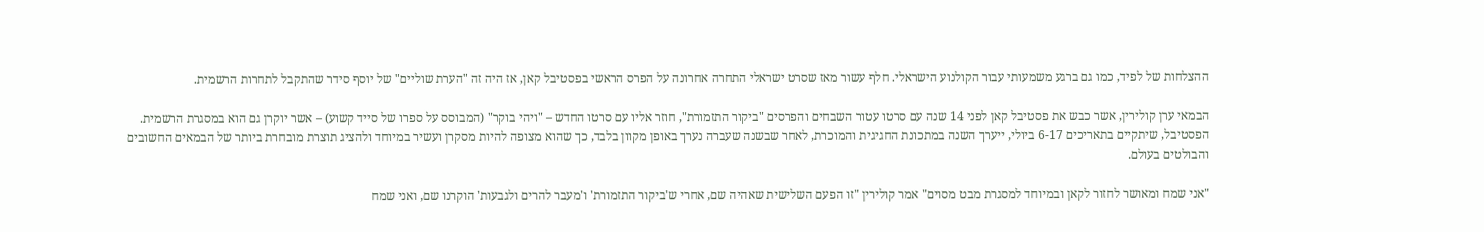ההצלחות של לפיד, כמו גם ברגע משמעותי עבור הקולנוע הישראלי. חלף עשור מאז שסרט ישראלי התחרה אחרונה על הפרס הראשי בפסטיבל קאן, אז היה זה "הערת שוליים" של יוסף סידר שהתקבל לתחרות הרשמית.

הבמאי ערן קולירין, אשר כבש את פסטיבל קאן לפני 14 שנה עם סרטו עטור השבחים והפרסים "ביקור התזמורת", חוזר אליו עם סרטו החדש – "ויהי בוקר" (המבוסס על ספרו של סייד קשוע) – אשר יוקרן גם הוא במסגרת הרשמית. הפסטיבל, שיתקיים בתאריכים 6-17 ביולי, ייערך השנה במתכונת החגיגית והמוכרת, לאחר שבשנה שעברה נערך באופן מקוון בלבד, כך שהוא מצופה להיות מסקרן ועשיר במיוחד ולהציג תוצרת מובחרת ביותר של הבמאים החשובים והבולטים בעולם.

"אני שמח ומאושר לחזור לקאן ובמיוחד למסגרת מבט מסוים" אמר קולירין "זו הפעם השלישית שאהיה שם, אחרי ש'ביקור התזמורת' ו'מעבר להרים ולגבעות' הוקרנו שם, ואני שמח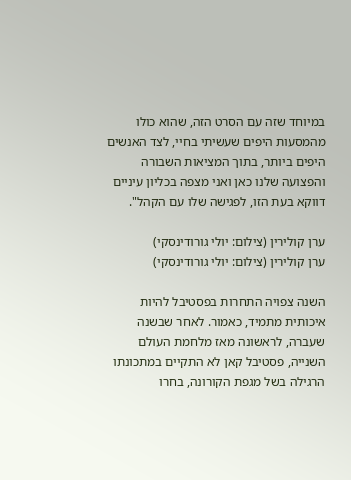במיוחד שזה עם הסרט הזה, שהוא כולו מהמסעות היפים שעשיתי בחיי, לצד האנשים היפים ביותר, בתוך המציאות השבורה והפצועה שלנו כאן ואני מצפה בכליון עיניים דווקא בעת הזו, לפגישה שלו עם הקהל".

ערן קולירין (צילום: יולי גורודינסקי)
ערן קולירין (צילום: יולי גורודינסקי)

השנה צפויה התחרות בפסטיבל להיות איכותית מתמיד, כאמור. לאחר שבשנה שעברה, לראשונה מאז מלחמת העולם השנייה, פסטיבל קאן לא התקיים במתכונתו הרגילה בשל מגפת הקורונה, בחרו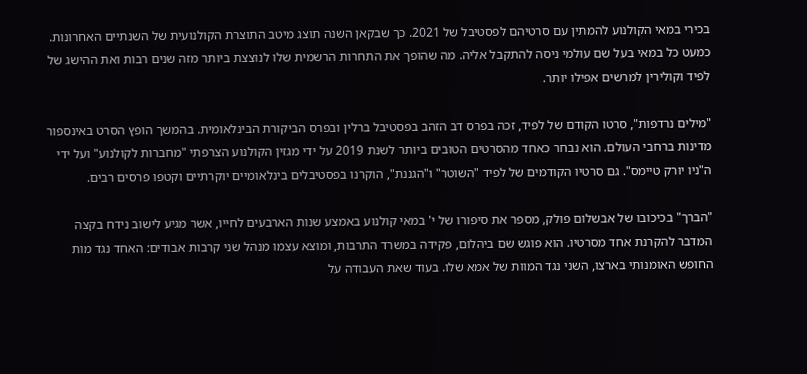בכירי במאי הקולנוע להמתין עם סרטיהם לפסטיבל של 2021. כך שבקאן השנה תוצג מיטב התוצרת הקולנועית של השנתיים האחרונות. כמעט כל במאי בעל שם עולמי ניסה להתקבל אליה. מה שהופך את התחרות הרשמית שלו לנוצצת ביותר מזה שנים רבות ואת ההישג של לפיד וקולירין למרשים אפילו יותר.

"מילים נרדפות", סרטו הקודם של לפיד, זכה בפרס דב הזהב בפסטיבל ברלין ובפרס הביקורת הבינלאומית. בהמשך הופץ הסרט באינספור מדינות ברחבי העולם. הוא נבחר כאחד מהסרטים הטובים ביותר לשנת 2019 על ידי מגזין הקולנוע הצרפתי "מחברות לקולנוע" ועל ידי ה"ניו יורק טיימס". גם סרטיו הקודמים של לפיד "השוטר" ו"הגננת", הוקרנו בפסטיבלים בינלאומיים יוקרתיים וקטפו פרסים רבים.

"הברך" בכיכובו של אבשלום פולק, מספר את סיפורו של י' במאי קולנוע באמצע שנות הארבעים לחייו, אשר מגיע לישוב נידח בקצה המדבר להקרנת אחד מסרטיו. הוא פוגש שם ביהלום, פקידה במשרד התרבות, ומוצא עצמו מנהל שני קרבות אבודים: האחד נגד מות החופש האומנותי בארצו, השני נגד המוות של אמא שלו. בעוד שאת העבודה על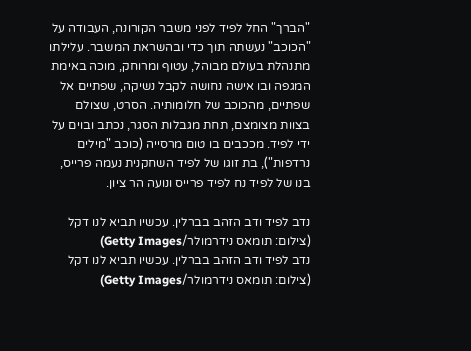"הברך" החל לפיד לפני משבר הקורונה, העבודה על "הכוכב" נעשתה תוך כדי ובהשראת המשבר. עלילתו מתנהלת בעולם מבוהל, עטוף ומרוחק, מוכה באימת המגפה ובו אישה נחושה לקבל נשיקה, שפתיים אל שפתיים, מהכוכב של חלומותיה. הסרט, שצולם בצוות מצומצם, תחת מגבלות הסגר, נכתב ובוים על ידי לפיד. מככבים בו טום מרסייה (כוכב "מילים נרדפות"), בת זוגו של לפיד השחקנית נעמה פרייס, בנו של לפיד נח לפיד פרייס ונועה הר ציון.

נדב לפיד ודב הזהב בברלין. עכשיו תביא לנו דקל (צילום: תומאס נידרמולר/Getty Images)
נדב לפיד ודב הזהב בברלין. עכשיו תביא לנו דקל (צילום: תומאס נידרמולר/Getty Images)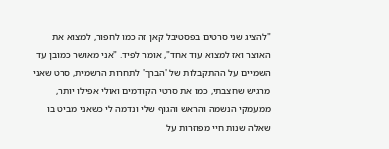"להציג שני סרטים בפסטיבל קאן זה כמו לחפור, למצוא את האוצר ואז למצוא עוד אחד", אומר לפיד. "אני מאושר כמובן עד השמיים על ההתקבלות של 'הברך' לתחרות הרשמית, סרט שאני מרגיש שחצבתי, כמו את סרטי הקודמים ואולי אפילו יותר, ממעמקי הנשמה והראש והגוף שלי ונדמה לי כשאני מביט בו שאלה שנות חיי מפוזרות על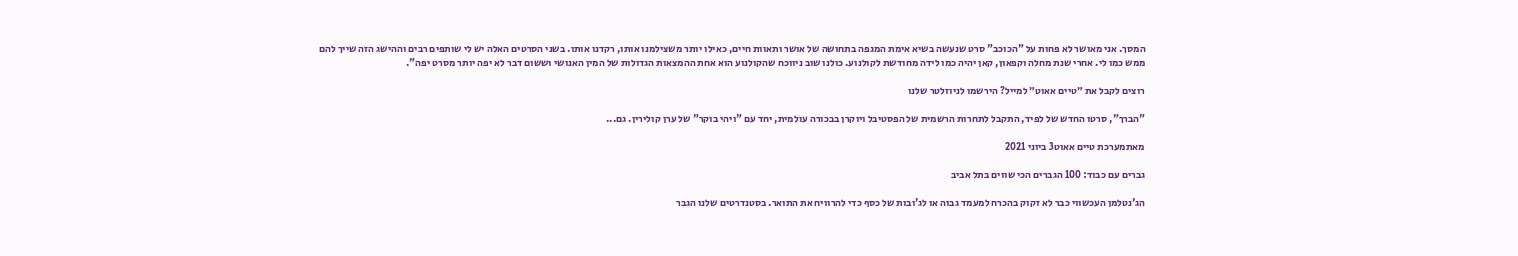המסך. אני מאושר לא פחות על "הכוכב" סרט שנעשה בשיא אימת המגפה בתחושה של אושר ותאוות חיים, כאילו יותר משצילמנו אותו, רקדנו אותו. בשני הסרטים האלה יש לי שותפים רבים וההישג הזה שייך להם ממש כמו לי. אחרי שנת מחלה וקפאון, קאן יהיה כמו לידה מחודשת לקולנוע. כולנו שוב ניווכח שהקולנוע הוא אחת ההמצאות הגדולות של המין האנושי וששום דבר לא יפה יותר מסרט יפה".

רוצים לקבל את ״טיים אאוט״ למייל? הירשמו לניוזלטר שלנו

"הברך", סרטו החדש של לפיד, התקבל לתחרות הרשמית של הפסטיבל ויוקרן בבכורה עולמית, יחד עם "ויהי בוקר" של ערן קולירין. גם...

מאתמערכת טיים אאוט3 ביוני 2021

גברים עם כבוד: 100 הגברים הכי שווים בתל אביב

הג'נטלמן העכשווי כבר לא זקוק בהכרח למעמד גבוה או לג'ובות של כסף כדי להרוויח את התואר. בסטנדרטים שלנו הגבר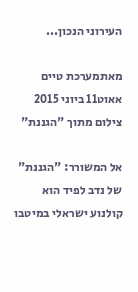העירוני הנכון...

מאתמערכת טיים אאוט11 ביוני 2015
צילום מתוך "הגננת"

אל המשורר: "הגננת" של נדב לפיד הוא קולנוע ישראלי במיטבו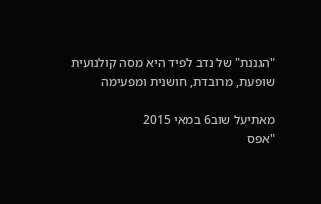"הגננת" של נדב לפיד היא מסה קולנועית שופעת, מרובדת, חושנית ומפעימה

מאתיעל שוב6 במאי 2015
"אפס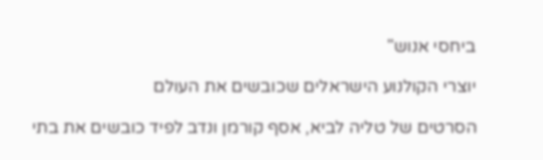ביחסי אנוש"

יוצרי הקולנוע הישראלים שכובשים את העולם

הסרטים של טליה לביא, אסף קורמן ונדב לפיד כובשים את בתי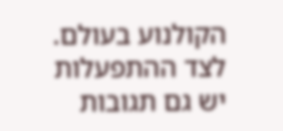הקולנוע בעולם. לצד ההתפעלות יש גם תגובות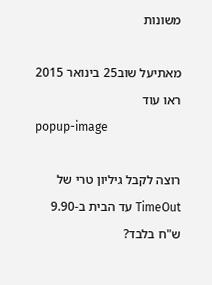משונות

מאתיעל שוב25 בינואר 2015
ראו עוד
popup-image

רוצה לקבל גיליון טרי של TimeOut עד הבית ב-9.90 ש"ח בלבד?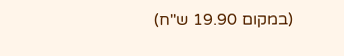(במקום 19.90 ש"ח)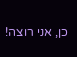כן, אני רוצה!